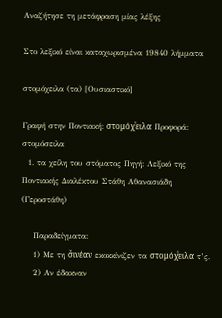Αναζήτησε τη μετάφραση μίας λέξης

Στο λεξικό είναι καταχωρισμένα 19840 λήμματα

στομόχειλα (τα) [Ουσιαστικό]

Γραφή στην Ποντιακή: στομόχͮειλα Προφορά: στομόσειλα
  1. τα χείλη του στόματος Πηγή: Λεξικό της Ποντιακής Διαλέκτου Στάθη Αθανασιάδη (Γεροστάθη)

    Παραδείγματα:
    1) Με τη σ̌ινέαν εκοκκίνιζεν τα στομόχͮειλα τ’ς.
    2) Αν έδακναν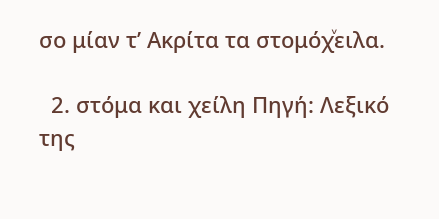σο μίαν τ’ Ακρίτα τα στομόχͮειλα.

  2. στόμα και χείλη Πηγή: Λεξικό της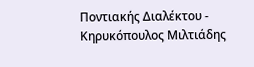Ποντιακής Διαλέκτου - Κηρυκόπουλος Μιλτιάδης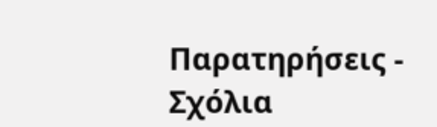Παρατηρήσεις - Σχόλια